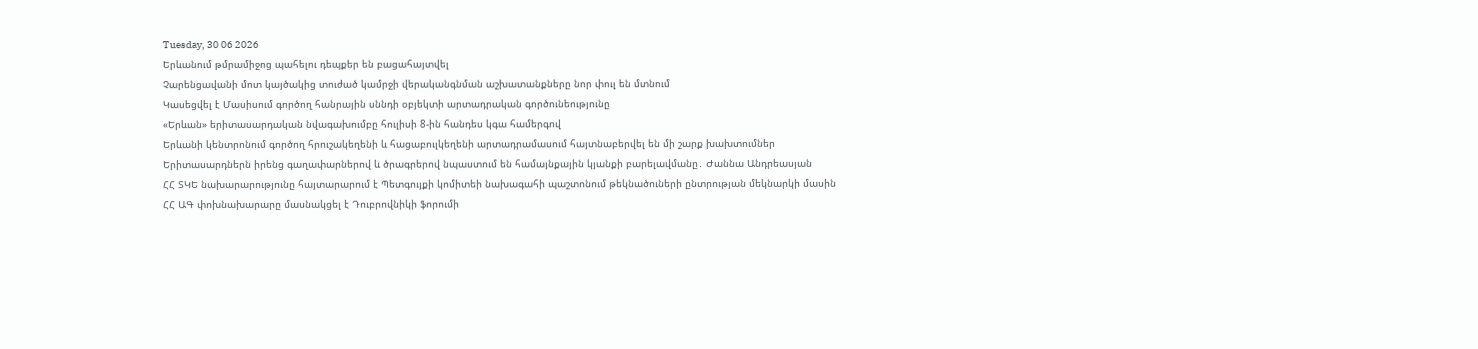Tuesday, 30 06 2026
Երևանում թմրամիջոց պահելու դեպքեր են բացահայտվել
Չարենցավանի մոտ կայծակից տուժած կամրջի վերականգնման աշխատանքները նոր փուլ են մտնում
Կասեցվել է Մասիսում գործող հանրային սննդի օբյեկտի արտադրական գործունեությունը
«Երևան» երիտասարդական նվագախումբը հուլիսի 8-ին հանդես կգա համերգով
Երևանի կենտրոնում գործող հրուշակեղենի և հացաբուլկեղենի արտադրամասում հայտնաբերվել են մի շարք խախտումներ
Երիտասարդներն իրենց գաղափարներով և ծրագրերով նպաստում են համայնքային կյանքի բարելավմանը․ Ժաննա Անդրեասյան
ՀՀ ՏԿԵ նախարարությունը հայտարարում է Պետգույքի կոմիտեի նախագահի պաշտոնում թեկնածուների ընտրության մեկնարկի մասին
ՀՀ ԱԳ փոխնախարարը մասնակցել է Դուբրովնիկի ֆորումի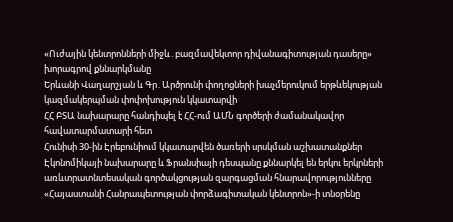«Ուժային կենտրոնների միջև․բազմավեկտոր դիվանագիտության դասերը» խորագրով քննարկմանը
Երևանի Վաղարշյան և Գր․Արծրունի փողոցների խաչմերուկում երթևեկության կազմակերպման փոփոխություն կկատարվի
ՀՀ ԲՏԱ նախարարը հանդիպել է ՀՀ-ում ԱՄՆ գործերի ժամանակավոր հավատարմատարի հետ
Հունիսի 30-ին Էրեբունիում կկատարվեն ծառերի սրսկման աշխատանքներ
Էկոնոմիկայի նախարարը և Ֆրանսիայի դեսպանը քննարկել են երկու երկրների առևտրատնտեսական գործակցության զարգացման հնարավորությունները
«Հայաստանի Հանրապետության փորձագիտական կենտրոն»-ի տնօրենը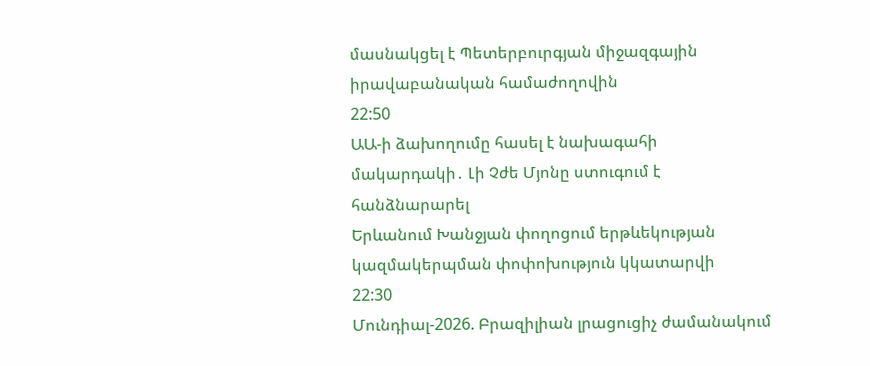մասնակցել է Պետերբուրգյան միջազգային իրավաբանական համաժողովին
22:50
ԱԱ-ի ձախողումը հասել է նախագահի մակարդակի․ Լի Չժե Մյոնը ստուգում է հանձնարարել
Երևանում Խանջյան փողոցում երթևեկության կազմակերպման փոփոխություն կկատարվի
22:30
Մունդիալ-2026. Բրազիլիան լրացուցիչ ժամանակում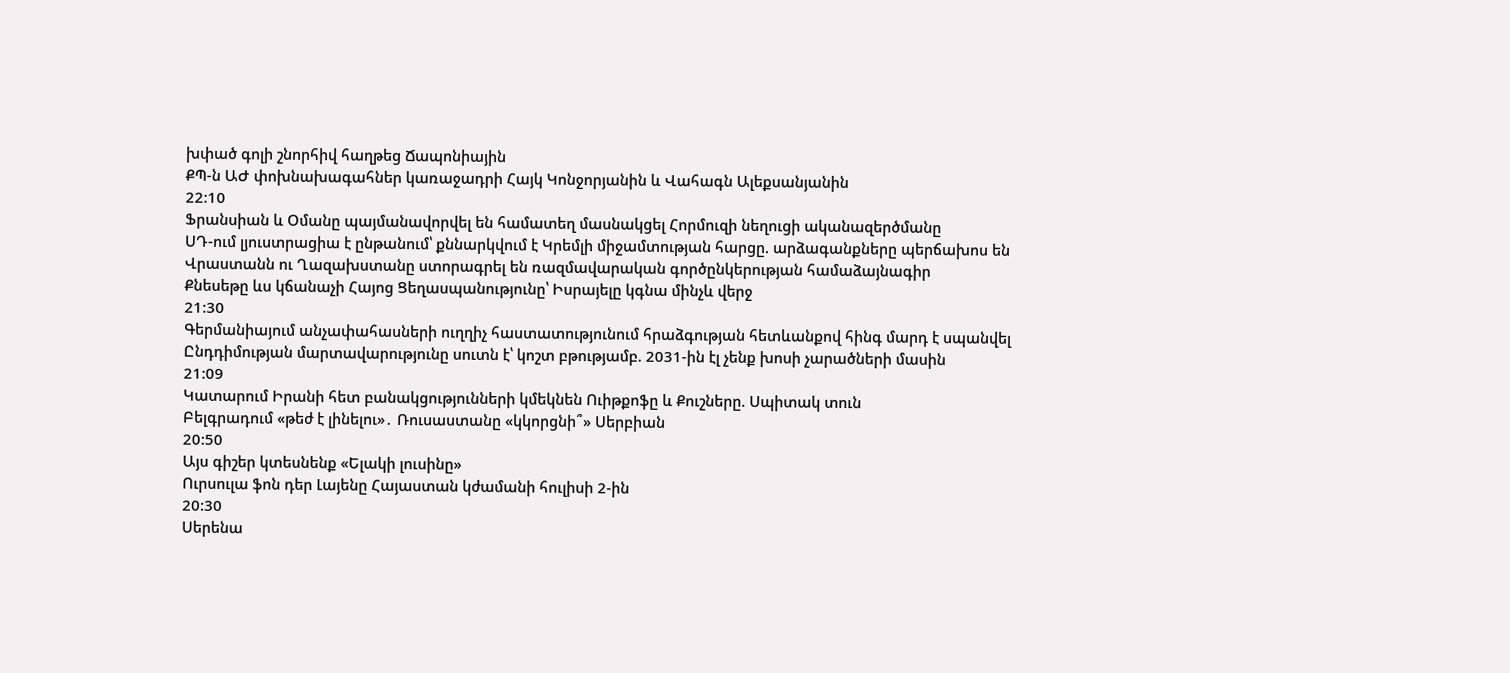խփած գոլի շնորհիվ հաղթեց Ճապոնիային
ՔՊ-ն ԱԺ փոխնախագահներ կառաջադրի Հայկ Կոնջորյանին և Վահագն Ալեքսանյանին
22:10
Ֆրանսիան և Օմանը պայմանավորվել են համատեղ մասնակցել Հորմուզի նեղուցի ականազերծմանը
ՍԴ-ում լյուստրացիա է ընթանում՝ քննարկվում է Կրեմլի միջամտության հարցը. արձագանքները պերճախոս են
Վրաստանն ու Ղազախստանը ստորագրել են ռազմավարական գործընկերության համաձայնագիր
Քնեսեթը ևս կճանաչի Հայոց Ցեղասպանությունը՝ Իսրայելը կգնա մինչև վերջ
21:30
Գերմանիայում անչափահասների ուղղիչ հաստատությունում հրաձգության հետևանքով հինգ մարդ է սպանվել
Ընդդիմության մարտավարությունը սուտն է՝ կոշտ բթությամբ. 2031-ին էլ չենք խոսի չարածների մասին
21:09
Կատարում Իրանի հետ բանակցությունների կմեկնեն Ուիթքոֆը և Քուշները. Սպիտակ տուն
Բելգրադում «թեժ է լինելու»․ Ռուսաստանը «կկորցնի՞» Սերբիան
20:50
Այս գիշեր կտեսնենք «Ելակի լուսինը»
Ուրսուլա ֆոն դեր Լայենը Հայաստան կժամանի հուլիսի 2-ին
20:30
Սերենա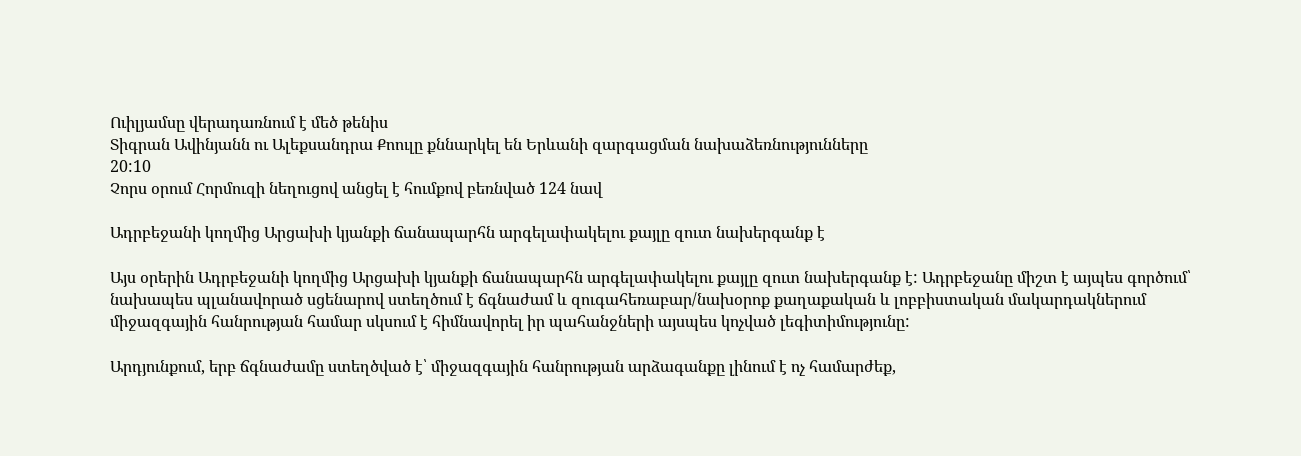Ուիլյամսը վերադառնում է մեծ թենիս
Տիգրան Ավինյանն ու Ալեքսանդրա Քոուլը քննարկել են Երևանի զարգացման նախաձեռնությունները
20:10
Չորս օրում Հորմուզի նեղուցով անցել է հումքով բեռնված 124 նավ

Ադրբեջանի կողմից Արցախի կյանքի ճանապարհն արգելափակելու քայլը զուտ նախերգանք է

Այս օրերին Ադրբեջանի կողմից Արցախի կյանքի ճանապարհն արգելափակելու քայլը զուտ նախերգանք է: Ադրբեջանը միշտ է այպես գործում՝ նախապես պլանավորած սցենարով ստեղծում է ճգնաժամ և զուգահեռաբար/նախօրոք քաղաքական և լոբբիստական մակարդակներում միջազգային հանրության համար սկսում է հիմնավորել իր պահանջների այսպես կոչված լեգիտիմությունը:

Արդյունքում, երբ ճգնաժամը ստեղծված է՝ միջազգային հանրության արձագանքը լինում է ոչ համարժեք,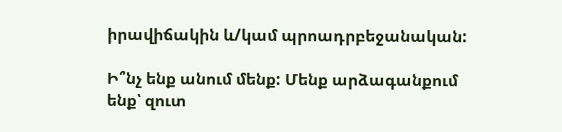իրավիճակին և/կամ պրոադրբեջանական:

Ի՞նչ ենք անում մենք: Մենք արձագանքում ենք՝ զուտ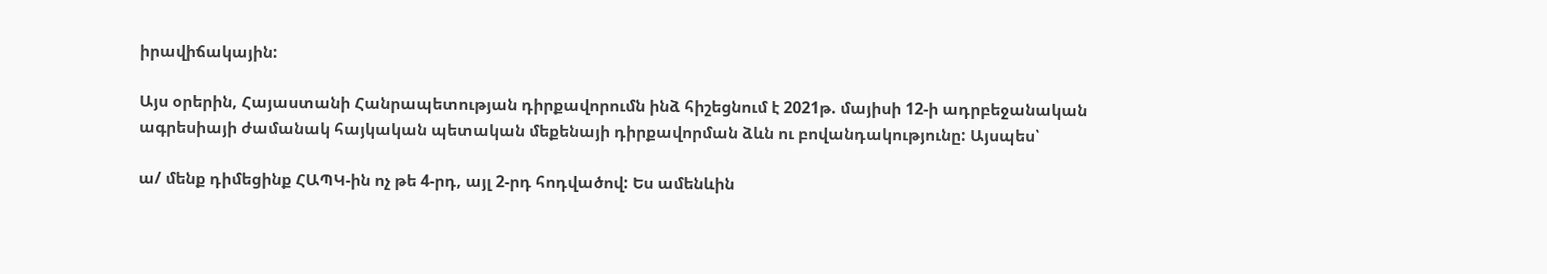իրավիճակային:

Այս օրերին, Հայաստանի Հանրապետության դիրքավորումն ինձ հիշեցնում է 2021թ. մայիսի 12-ի ադրբեջանական ագրեսիայի ժամանակ հայկական պետական մեքենայի դիրքավորման ձևն ու բովանդակությունը: Այսպես՝

ա/ մենք դիմեցինք ՀԱՊԿ-ին ոչ թե 4-րդ, այլ 2-րդ հոդվածով: Ես ամենևին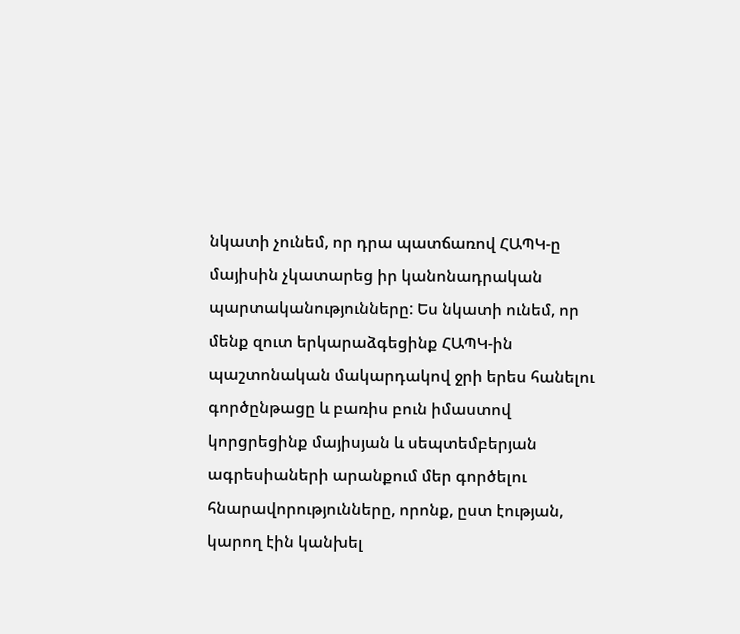նկատի չունեմ, որ դրա պատճառով ՀԱՊԿ-ը մայիսին չկատարեց իր կանոնադրական պարտականությունները: Ես նկատի ունեմ, որ մենք զուտ երկարաձգեցինք ՀԱՊԿ-ին պաշտոնական մակարդակով ջրի երես հանելու գործընթացը և բառիս բուն իմաստով կորցրեցինք մայիսյան և սեպտեմբերյան ագրեսիաների արանքում մեր գործելու հնարավորությունները, որոնք, ըստ էության, կարող էին կանխել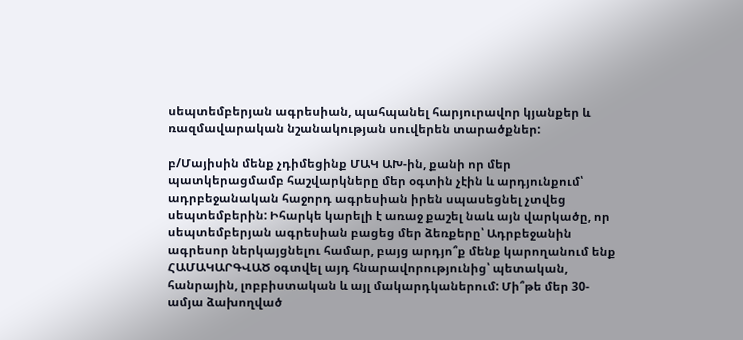սեպտեմբերյան ագրեսիան, պահպանել հարյուրավոր կյանքեր և ռազմավարական նշանակության սուվերեն տարածքներ:

բ/Մայիսին մենք չդիմեցինք ՄԱԿ ԱԽ-ին, քանի որ մեր պատկերացմամբ հաշվարկները մեր օգտին չէին և արդյունքում՝ ադրբեջանական հաջորդ ագրեսիան իրեն սպասեցնել չտվեց սեպտեմբերին: Իհարկե կարելի է առաջ քաշել նաև այն վարկածը, որ սեպտեմբերյան ագրեսիան բացեց մեր ձեռքերը՝ Ադրբեջանին ագրեսոր ներկայցնելու համար, բայց արդյո՞ք մենք կարողանում ենք ՀԱՄԱԿԱՐԳՎԱԾ օգտվել այդ հնարավորությունից՝ պետական, հանրային, լոբբիստական և այլ մակարդկաներում: Մի՞թե մեր 30-ամյա ձախողված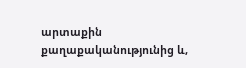արտաքին քաղաքականությունից և,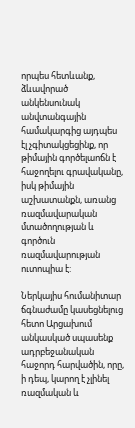որպես հետևանք, ձևավորած անկենսունակ անվտանգային համակարգից այդպես էլ չգիտակցեցինք, որ թիմային գործելաոճն է հաջողելու գրավականը, իսկ թիմային աշխատանքն, առանց ռազմավարական մտածողության և գործուն ռազմավարության ուտոպիա է:

Ներկայիս հումանիտար ճգնաժամը կասեցնելուց հետո Արցախում անկասկած սպասենք ադրբեջանական հաջորդ հարվածին, որը, ի դեպ, կարող է չլինել ռազմական և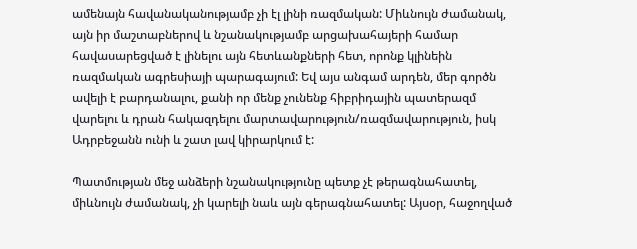ամենայն հավանականությամբ չի էլ լինի ռազմական: Միևնույն ժամանակ, այն իր մաշտաբներով և նշանակությամբ արցախահայերի համար հավասարեցված է լինելու այն հետևանքների հետ, որոնք կլինեին ռազմական ագրեսիայի պարագայում: Եվ այս անգամ արդեն, մեր գործն ավելի է բարդանալու, քանի որ մենք չունենք հիբրիդային պատերազմ վարելու և դրան հակազդելու մարտավարություն/ռազմավարություն, իսկ Ադրբեջանն ունի և շատ լավ կիրարկում է:

Պատմության մեջ անձերի նշանակությունը պետք չէ թերագնահատել, միևնույն ժամանակ, չի կարելի նաև այն գերագնահատել: Այսօր, հաջողված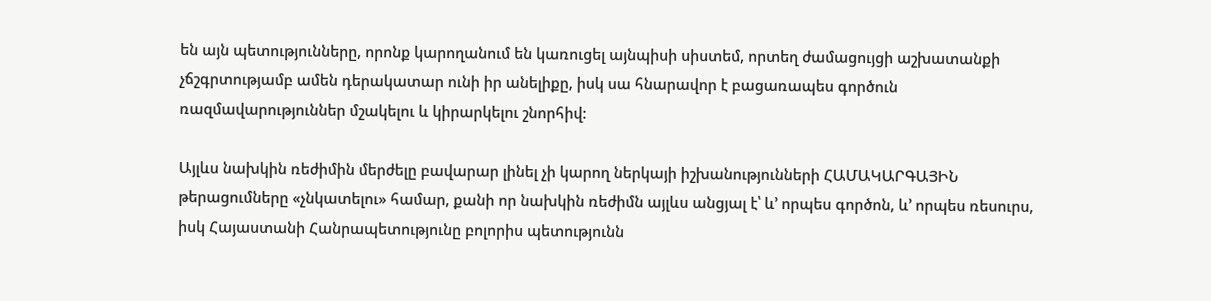են այն պետությունները, որոնք կարողանում են կառուցել այնպիսի սիստեմ, որտեղ ժամացույցի աշխատանքի չճշգրտությամբ ամեն դերակատար ունի իր անելիքը, իսկ սա հնարավոր է բացառապես գործուն ռազմավարություններ մշակելու և կիրարկելու շնորհիվ:

Այլևս նախկին ռեժիմին մերժելը բավարար լինել չի կարող ներկայի իշխանությունների ՀԱՄԱԿԱՐԳԱՅԻՆ թերացումները «չնկատելու» համար, քանի որ նախկին ռեժիմն այլևս անցյալ է՝ և’ որպես գործոն, և’ որպես ռեսուրս, իսկ Հայաստանի Հանրապետությունը բոլորիս պետությունն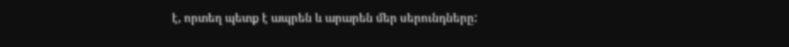է, որտեղ պետք է ապրեն և արարեն մեր սերունդները: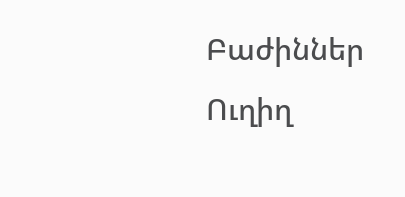Բաժիններ
Ուղիղ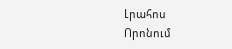Լրահոս
Որոնում